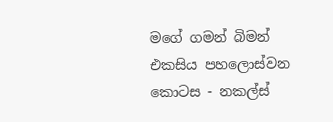මගේ ගමන් බිමන් එකසිය පහලොස්වන කොටස - නකල්ස්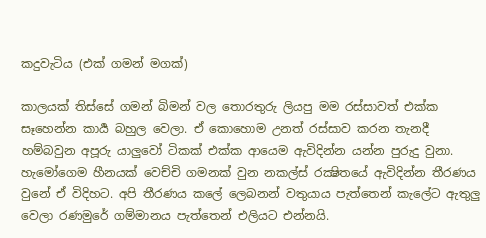කදුවැටිය (එක් ගමන් මගක්)

කාලයක් තිස්සේ ගමන් බිමන් වල තොරතුරු ලියපු මම රස්සාවත් එක්ක සෑහෙන්න කාර්‍ය බහුල වෙලා. ඒ කොහොම උනත් රස්සාව කරන තැනදී හම්බවුන අපූරු යාලුවෝ ටිකක් එක්ක ආයෙම ඇවිදින්න යන්න පුරුදු වුනා. හැමෝගෙම හීනයක් වෙච්චි ගමනක් වුන නකල්ස් රක්‍ෂිතයේ ඇවිදින්න තීරණය වුනේ ඒ විදිහට. අපි තීරණය කලේ ලෙබනන් වතුයාය පැත්තෙන් කැලේට ඇතුලු වෙලා රණමුරේ ගම්මානය පැත්තෙන් එලියට එන්නයි.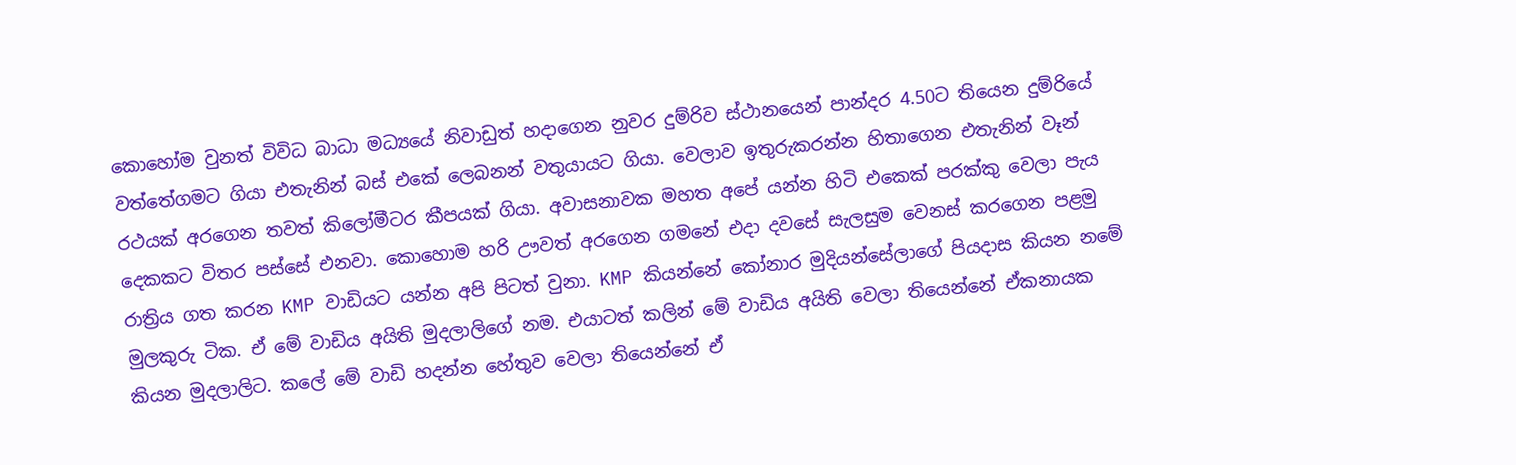කොහෝම වුනත් විවිධ බාධා මධ්‍යයේ නිවාඩුත් හදාගෙන නුවර දුම්රිව ස්ථානයෙන් පාන්දර 4.50ට තියෙන දුම්රියේ වත්තේගමට ගියා එතැනින් බස් එකේ ලෙබනන් වතුයායට ගියා. වෙලාව ඉතුරුකරන්න හිතාගෙන එතැනින් වෑන් රථයක් අරගෙන තවත් කිලෝමීටර කීපයක් ගියා. අවාසනාවක මහත අපේ යන්න හිටි එකෙක් පරක්කු වෙලා පැය දෙකකට විතර පස්සේ එනවා. කොහොම හරි ඌවත් අරගෙන ගමනේ එදා දවසේ සැලසුම වෙනස් කරගෙන පළමු රාත්‍රිය ගත කරන KMP වාඩියට යන්න අපි පිටත් වුනා. KMP කියන්නේ කෝනාර මුදියන්සේලාගේ පියදාස කියන නමේ මුලකුරු ටික. ඒ මේ වාඩිය අයිති මුදලාලිගේ නම. එයාටත් කලින් මේ වාඩිය අයිති වෙලා තියෙන්නේ ඒකනායක කියන මුදලාලිට. කලේ මේ වාඩි හදන්න හේතුව වෙලා තියෙන්නේ ඒ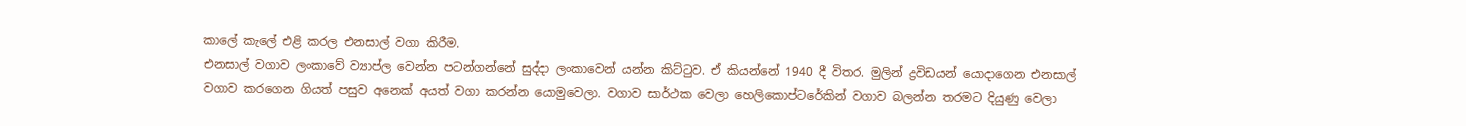කාලේ කැලේ එළි කරල එනසාල් වගා කිරීම.
එනසාල් වගාව ලංකාවේ ව්‍යාප්ල වෙන්න පටන්ගන්නේ සුද්දා ලංකාවෙන් යන්න කිට්ටුව. ඒ කියන්නේ 1940 දී විතර. මුලින් ද්‍රවිඩයන් යොදාගෙන එනසාල් වගාව කරගෙන ගියත් පසුව අනෙක් අයත් වගා කරන්න යොමුවෙලා. වගාව සාර්ථක වෙලා හෙලිකොප්ටරේකින් වගාව බලන්න තරමට දියුණු වෙලා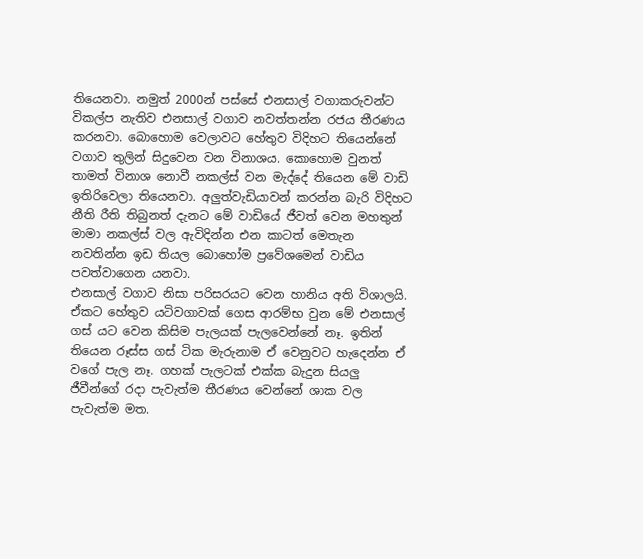තියෙනවා. නමුත් 2000න් පස්සේ එනසාල් වගාකරුවන්ට විකල්ප නැතිව එනසාල් වගාව නවත්තන්න රජය තීරණය කරනවා. බොහොම වෙලාවට හේතුව විදිහට තියෙන්නේ වගාව තුලින් සිදුවෙන වන විනාශය. කොහොම වුනත් තාමත් විනාශ නොවී නකල්ස් වන මැද්දේ තියෙන මේ වාඩි ඉතිරිවෙලා තියෙනවා. අලුත්වැඩියාවන් කරන්න බැරි විදිහට නීති රීති තිබුනත් දැනට මේ වාඩියේ ජීවත් වෙන මහතුන් මාමා නකල්ස් වල ඇවිදින්න එන කාටත් මෙතැන නවතින්න ඉඩ තියල බොහෝම ප්‍රවේශමෙන් වාඩිය පවත්වාගෙන යනවා.
එනසාල් වගාව නිසා පරිසරයට වෙන හානිය අති විශාලයි. ඒකට හේතුව යටිවගාවක් ගෙස ආරම්භ වුන මේ එනසාල් ගස් යට වෙන කිසිම පැලයක් පැලවෙන්නේ නෑ. ඉතින් තියෙන රූස්ස ගස් ටික මැරුනාම ඒ වෙනුවට හැදෙන්න ඒ වගේ පැල නෑ. ගහක් පැලටක් එක්ක බැදුන සියලු ජීවීන්ගේ රදා පැවැත්ම තීරණය වෙන්නේ ශාක වල පැවැත්ම මත.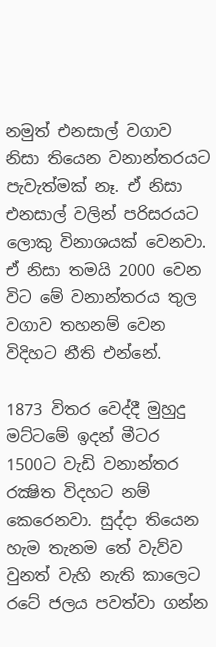නමුත් එනසාල් වගාව නිසා තියෙන වනාන්තරයට පැවැත්මක් නෑ. ඒ නිසා එනසාල් වලින් පරිසරයට ලොකු විනාශයක් වෙනවා. ඒ නිසා තමයි 2000 වෙන විට මේ වනාන්තරය තුල වගාව තහනම් වෙන විදිහට නීති එන්නේ.

1873 විතර වෙද්දී මුහුදු මට්ටමේ ඉදන් මීටර 1500ට වැඩි වනාන්තර රක්‍ෂිත විදහට නම් කෙරෙනවා. සුද්දා තියෙන හැම තැනම තේ වැව්ව වුනත් වැහි නැති කාලෙට රටේ ජලය පවත්වා ගන්න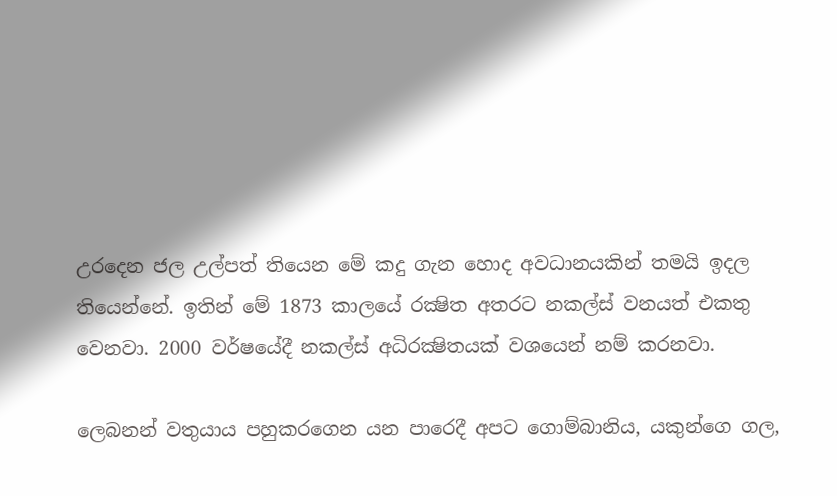උරදෙන ජල උල්පත් තියෙන මේ කදු ගැන හොද අවධානයකින් තමයි ඉදල තියෙන්නේ. ඉතින් මේ 1873 කාලයේ රක්‍ෂිත අතරට නකල්ස් වනයත් එකතු වෙනවා. 2000 වර්ෂයේදී නකල්ස් අධිරක්‍ෂිතයක් වශයෙන් නම් කරනවා.

ලෙබනන් වතුයාය පහුකරගෙන යන පාරෙදී අපට ගොම්බානිය, යකුන්ගෙ ගල,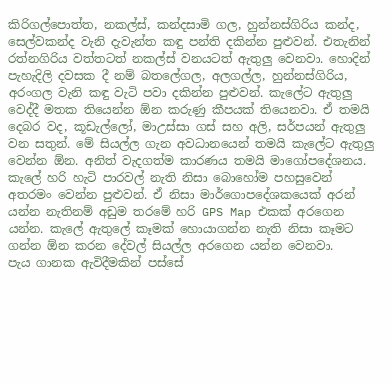කිරිගල්පොත්ත, නකල්ස්, කන්දසාමි ගල, හුන්නස්ගිරිය කන්ද, සෙල්වකන්ද වැනි දැවැන්ත කඳු පන්ති දකින්න පුළුවන්. එතැනින් රත්නගිරිය වත්තටත් නකල්ස් වනයටත් ඇතුලු වෙනවා. හොදින් පැහැදිලි දවසක දී නම් බතලේගල, අලගල්ල, හුන්නස්ගිරිය, අරංගල වැනි කඳු වැටි පවා දකින්න පුළුවන්. කැලේට ඇතුලු වෙද්දී මතක තියෙන්න ඕන කරුණු කීපයක් තියෙනවා. ඒ තමයි දෙබර වද, කූඩැල්ලෝ, මාඋස්සා ගස් සහ අලි, සර්පයන් ඇතුලු වන සතුන්. මේ සියල්ල ගැන අවධානයෙන් තමයි කැලේට ඇතුලු වෙන්න ඕන. අනිත් වැදගත්ම කාරණය තමයි මාගෝපදේශනය. කැලේ හරි හැටි පාරවල් නැති නිසා බොහෝම පහසුවෙන් අතරමං වෙන්න පුළුවන්. ඒ නිසා මාර්ගොපදේශකයෙක් අරන් යන්න නැතිනම් අඩුම තරමේ හරි GPS Map එකක් අරගෙන යන්න. කැලේ ඇතුලේ කෑමක් හොයාගන්න නැති නිසා කෑමට ගන්න ඕන කරන දේවල් සියල්ල අරගෙන යන්න වෙනවා.
පැය ගානක ඇවිදීමකින් පස්සේ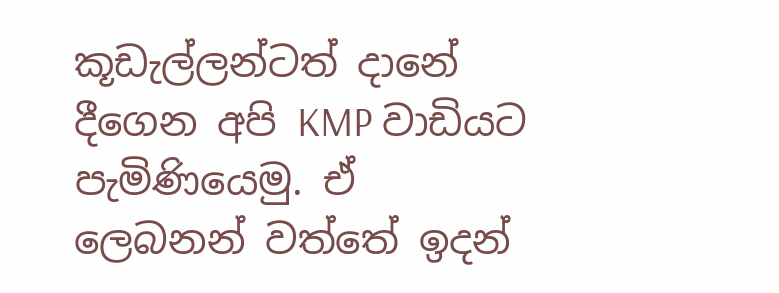කූඩැල්ලන්ටත් දානේ දීගෙන අපි KMP වාඩියට පැමිණියෙමු. ඒ ලෙබනන් වත්තේ ඉදන්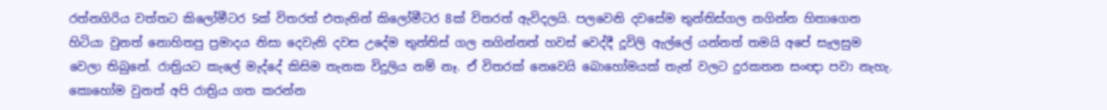රත්නගිරිය වත්තට කිලෝමීටර 5ක් විතරත් එතැනින් කිලෝමීටර 8ක් විතරත් ඇවිදලයි. පලවෙනි දවසේම තුන්තිස්ගල නගින්න හිතාගෙන හිටියා වුනත් නොහිතපු ප්‍රමාදය නිසා දෙවැනි දවස උදේම තුන්තිස් ගල නගින්නත් හවස් වෙද්දී දූවිලි ඇල්ලේ යන්නත් තමයි අපේ සැලසුම වෙලා තිබුනේ. රාත්‍රියට කැලේ මැද්දේ කිසිම තැනක විදුලිය නම් නෑ. ඒ විතරක් නෙවෙයි බොහෝමයක් තැන් වලට දුරකතන සංඥා පවා නැහැ. කොහෝම වුනත් අපි රාත්‍රිය ගත කරන්න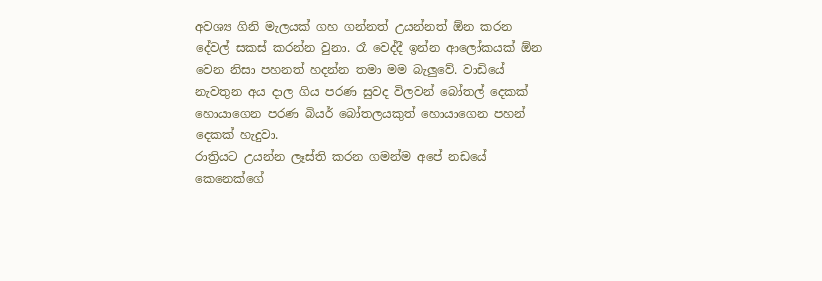අවශ්‍ය ගිනි මැලයක් ගහ ගන්නත් උයන්නත් ඕන කරන දේවල් සකස් කරන්න වුනා. රෑ වෙද්දී ඉන්න ආලෝකයක් ඕන වෙන නිසා පහනත් හදන්න තමා මම බැලුවේ. වාඩියේ නැවතුන අය දාල ගිය පරණ සුවද විලවන් බෝතල් දෙකක් හොයාගෙන පරණ බියර් බෝතලයකුත් හොයාගෙන පහන් දෙකක් හැදුවා.
රාත්‍රියට උයන්න ලෑස්ති කරන ගමන්ම අපේ නඩයේ කෙනෙක්ගේ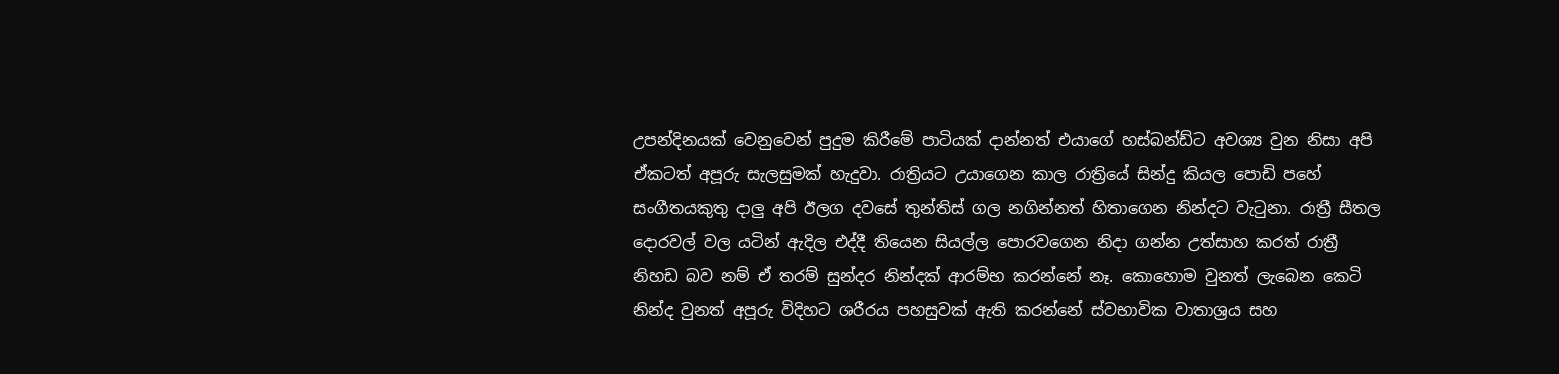උපන්දිනයක් වෙනුවෙන් පුදුම කිරීමේ පාටියක් දාන්නත් එයාගේ හස්බන්ඩ්ට අවශ්‍ය වුන නිසා අපි ඒකටත් අපූරු සැලසුමක් හැදුවා. රාත්‍රියට උයාගෙන කාල රාත්‍රියේ සින්දු කියල පොඩි පහේ සංගීතයකුතු දාලු අපි ඊලග දවසේ තුන්තිස් ගල නගින්නත් හිතාගෙන නින්දට වැටුනා. රාත්‍රී සීතල දොරවල් වල යටින් ඇදිල එද්දී තියෙන සියල්ල පොරවගෙන නිදා ගන්න උත්සාහ කරත් රාත්‍රී නිහඩ බව නම් ඒ තරම් සුන්දර නින්දක් ආරම්භ කරන්නේ නෑ. කොහොම වුනත් ලැබෙන කෙටි නින්ද වුනත් අපූරු විදිහට ශරීරය පහසුවක් ඇති කරන්නේ ස්වභාවික වාතාශ්‍රය සහ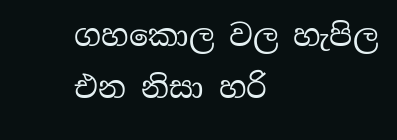ගහකොල වල හැපිල එන නිසා හරි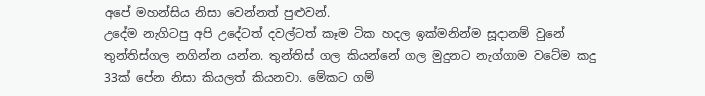අපේ මහන්සිය නිසා වෙන්නත් පුළුවන්.
උදේම නැගිටපු අපි උදේටත් දවල්ටත් කෑම ටික හදල ඉක්මනින්ම සූදානම් වුනේ තුන්තිස්ගල නගින්න යන්න. තුන්තිස් ගල කියන්නේ ගල මුදුනට නැග්ගාම වටේම කදු 33ක් පේන නිසා කියලත් කියනවා. මේකට ගම්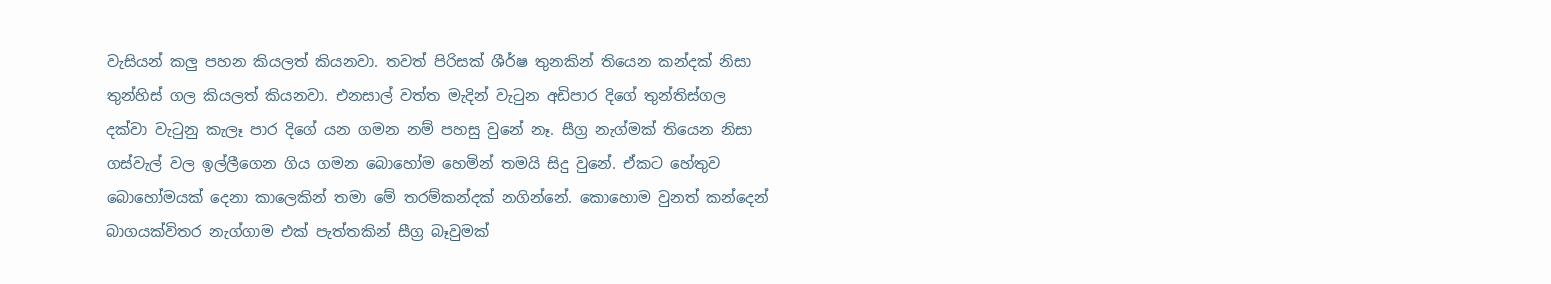වැසියන් කලු පහන කියලත් කියනවා. තවත් පිරිසක් ශීර්ෂ තුනකින් තියෙන කන්දක් නිසා තුන්හිස් ගල කියලත් කියනවා. එනසාල් වත්ත මැදින් වැටුන අඩිපාර දිගේ තුන්තිස්ගල දක්වා වැටුනු කැලෑ පාර දිගේ යන ගමන නම් පහසු වුනේ නෑ. සීග්‍ර නැග්මක් තියෙන නිසා ගස්වැල් වල ඉල්ලීගෙන ගිය ගමන බොහෝම හෙමින් තමයි සිදු වුනේ. ඒකට හේතුව බොහෝමයක් දෙනා කාලෙකින් තමා මේ තරම්කන්දක් නගින්නේ. කොහොම වුනත් කන්දෙන් බාගයක්විතර නැග්ගාම එක් පැත්තකින් සීග්‍ර බෑවුමක්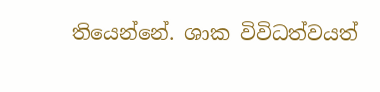තියෙන්නේ. ශාක විවිධත්වයත්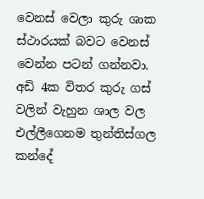වෙනස් වෙලා කුරු ශාක ස්ථාරයක් බවට වෙනස් වෙන්න පටන් ගන්නවා. අඩි 4ක විතර කුරු ගස් වලින් වැහුන ශාල වල එල්ලීගෙනම තුන්තිස්ගල කන්දේ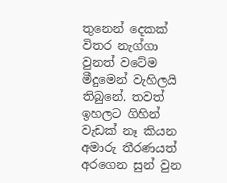තුනෙන් දෙකක් විතර නැග්ගා වුනත් වටේම මීදුමෙන් වැහිලයි තිබුනේ. තවත් ඉහලට ගිහින් වැඩක් නෑ කියන අමාරු තීරණයත් අරගෙන සුන් වුන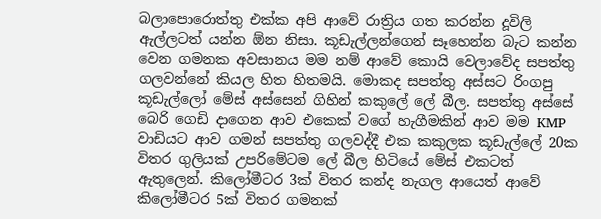බලාපොරොත්තු එක්ක අපි ආවේ රාත්‍රිය ගත කරන්න දූවිලි ඇල්ලටත් යන්න ඕන නිසා. කූඩැල්ලන්ගෙන් සෑහෙන්න බැට කන්න වෙන ගමනක අවසානය මම නම් ආවේ කොයි වෙලාවේද සපත්තු ගලවන්නේ කියල හිත හිතමයි. මොකද සපත්තු අස්සට රිංගපු කූඩැල්ලෝ මේස් අස්සෙන් ගිහින් කකුලේ ලේ බීල. සපත්තු අස්සේ බෙරි ගෙඩි දාගෙන ආව එකෙක් වගේ හැගීමකින් ආව මම KMP වාඩියට ආව ගමන් සපත්තු ගලවද්දී එක කකුලක කූඩැල්ලේ 20ක විතර ගුලියක් උපරිමේටම ලේ බීල හිටියේ මේස් එකටත් ඇතුලෙන්. කිලෝමීටර 3ක් විතර කන්ද නැගල ආයෙත් ආවේ කිලෝමීටර 5ක් විතර ගමනක්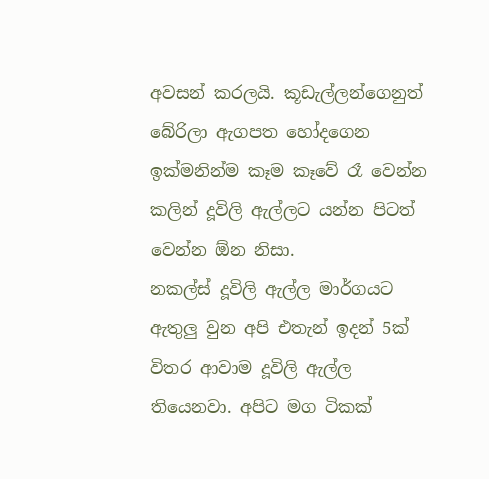අවසන් කරලයි. කූඩැල්ලන්ගෙනුත් බේරිලා ඇගපත හෝදගෙන ඉක්මනින්ම කෑම කෑවේ රෑ වෙන්න කලින් දූවිලි ඇල්ලට යන්න පිටත් වෙන්න ඕන නිසා.
නකල්ස් දූවිලි ඇල්ල මාර්ගයට ඇතුලු වුන අපි එතැන් ඉදන් 5ක් විතර ආවාම දූවිලි ඇල්ල තියෙනවා. අපිට මග ටිකක්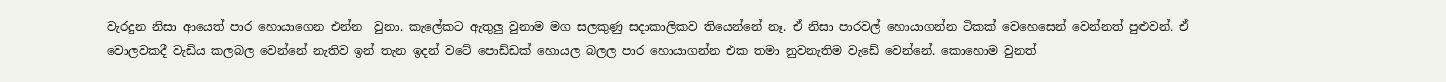වැරදුන නිසා ආයෙත් පාර හොයාගෙන එන්න  වුනා. කැලේකට ඇතුලු වුනාම මග සලකුණු සදාකාලිකව තියෙන්නේ නෑ. ඒ නිසා පාරවල් හොයාගන්න ටිකක් වෙහෙසෙන් වෙන්නත් පුළුවන්. ඒ වොලවකදී වැඩිය කලබල වෙන්නේ නැතිව ඉන් තැන ඉදන් වටේ පොඩ්ඩක් හොයල බලල පාර හොයාගන්න එක තමා නුවනැතිම වැඩේ වෙන්නේ. කොහොම වුනත්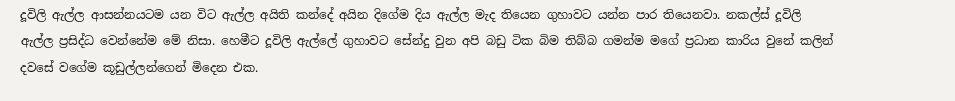දූවිලි ඇල්ල ආසන්නයටම යන විට ඇල්ල අයිති කන්දේ අයින දිගේම දිය ඇල්ල මැද තියෙන ගුහාවට යන්න පාර තියෙනවා. නකල්ස් දූවිලි ඇල්ල ප්‍රසිද්ධ වෙන්නේම මේ නිසා. හෙමීට දූවිලි ඇල්ලේ ගුහාවට සේන්දු වුන අපි බඩු ටික බිම තිබ්බ ගමන්ම මගේ ප්‍රධාන කාරිය වුනේ කලින් දවසේ වගේම කූඩුල්ලන්ගෙන් මිදෙන එක.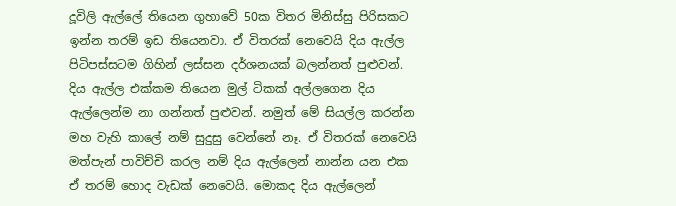දූවිලි ඇල්ලේ තියෙන ගුහාවේ 50ක විතර මිනිස්සු පිරිසකට ඉන්න තරම් ඉඩ තියෙනවා. ඒ විතරක් නෙවෙයි දිය ඇල්ල පිටිපස්සටම ගිහින් ලස්සන දර්ශනයක් බලන්නත් පුළුවන්. දිය ඇල්ල එක්කම තියෙන මුල් ටිකක් අල්ලගෙන දිය ඇල්ලෙන්ම නා ගන්නත් පුළුවන්. නමුත් මේ සියල්ල කරන්න මහ වැහි කාලේ නම් සුදුසු වෙන්නේ නෑ. ඒ විතරක් නෙවෙයි මත්පැන් පාවිච්චි කරල නම් දිය ඇල්ලෙන් නාන්න යන එක ඒ තරම් හොද වැඩක් නෙවෙයි. මොකද දිය ඇල්ලෙන්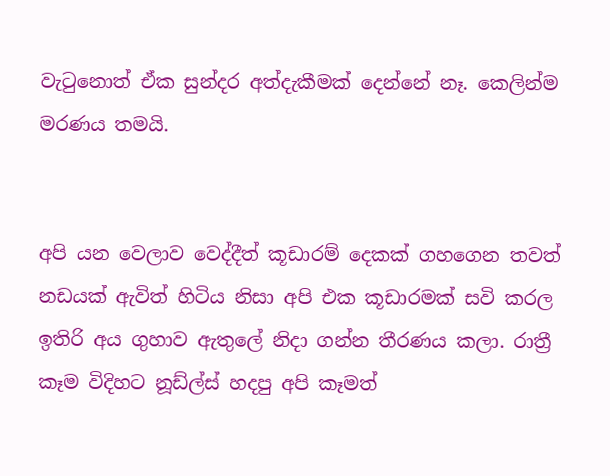වැටුනොත් ඒක සුන්දර අත්දැකීමක් දෙන්නේ නෑ. කෙලින්ම මරණය තමයි.


අපි යන වෙලාව වෙද්දීත් කූඩාරම් දෙකක් ගහගෙන තවත් නඩයක් ඇවිත් හිටිය නිසා අපි එක කූඩාරමක් සවි කරල ඉතිරි අය ගුහාව ඇතුලේ නිදා ගන්න තීරණය කලා. රාත්‍රී කෑම විදිහට නූඩ්ල්ස් හදපු අපි කෑමත්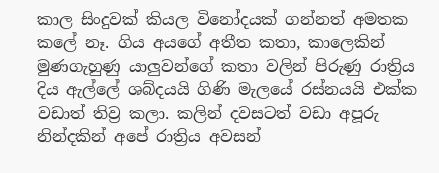කාල සිංදුවක් කියල විනෝදයක් ගන්නත් අමතක කලේ නෑ. ගිය අයගේ අතීත කතා, කාලෙකින් මුණගැහුණු යාලුවන්ගේ කතා වලින් පිරුණු රාත්‍රිය දිය ඇල්ලේ ශබ්දයයි ගිණි මැලයේ රස්නයයි එක්ක වඩාත් තිව්‍ර කලා. කලින් දවසටත් වඩා අපූරු නින්දකින් අපේ රාත්‍රිය අවසන්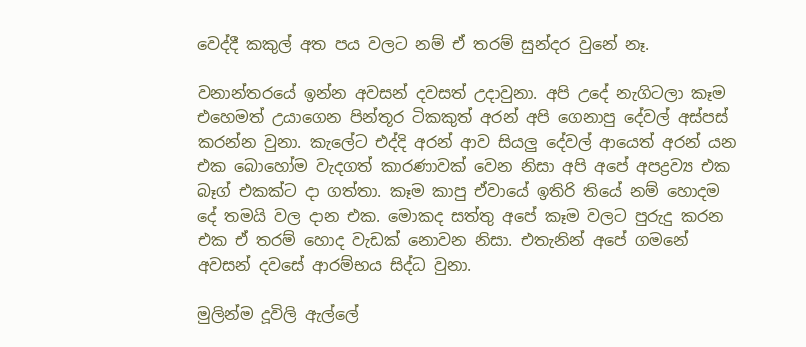වෙද්දී කකුල් අත පය වලට නම් ඒ තරම් සුන්දර වුනේ නෑ.

වනාන්තරයේ ඉන්න අවසන් දවසත් උදාවුනා. අපි උදේ නැගිටලා කෑම එහෙමත් උයාගෙන පින්තූර ටිකකුත් අරන් අපි ගෙනාපු දේවල් අස්පස් කරන්න වුනා. කැලේට එද්දි අරන් ආව සියලු දේවල් ආයෙත් අරන් යන එක බොහෝම වැදගත් කාරණාවක් වෙන නිසා අපි අපේ අපද්‍රව්‍ය එක බෑග් එකක්ට දා ගත්තා. කෑම කාපු ඒවායේ ඉතිරි තියේ නම් හොදම දේ තමයි වල දාන එක. මොකද සත්තු අපේ කෑම වලට පුරුදු කරන එක ඒ තරම් හොද වැඩක් නොවන නිසා. එතැනින් අපේ ගමනේ අවසන් දවසේ ආරම්භය සිද්ධ වුනා.

මුලින්ම දූවිලි ඇල්ලේ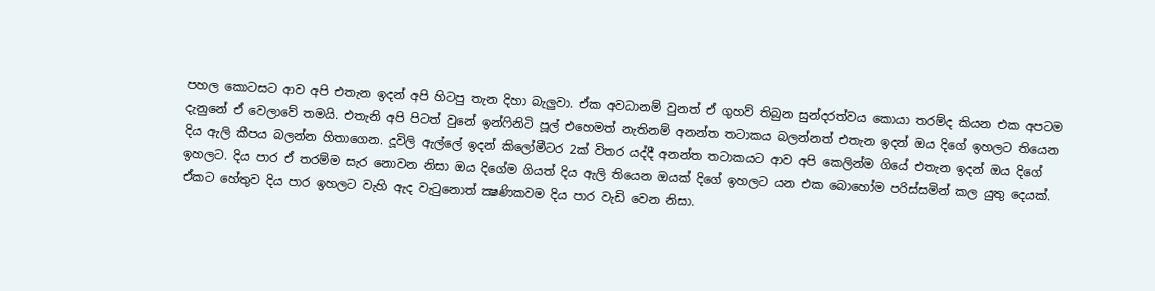පහල කොටසට ආව අපි එතැන ඉදන් අපි හිටපු තැන දිහා බැලුවා. ඒක අවධානම් වුනත් ඒ ගුහව් තිබුන සුන්දරත්වය කොයා තරම්ද කියන එක අපටම දැනුනේ ඒ වෙලාවේ තමයි. එතැනි අපි පිටත් වුනේ ඉන්ෆිනිටි පූල් එහෙමත් නැතිනම් අනන්ත තටාකය බලන්නත් එතැන ඉදන් ඔය දිගේ ඉහලට තියෙන දිය ඇලි කීපය බලන්න හිතාගෙන. දූවිලි ඇල්ලේ ඉදන් කිලෝමීටර 2ක් විතර යද්දී අනන්ත තටාකයට ආව අපි කෙලින්ම ගියේ එතැන ඉදන් ඔය දිගේ ඉහලට. දිය පාර ඒ තරම්ම සැර නොවන නිසා ඔය දිගේම ගියත් දිය ඇලි තියෙන ඔයක් දිගේ ඉහලට යන එක බොහෝම පරිස්සමින් කල යුතු දෙයක්. ඒකට හේතුව දිය පාර ඉහලට වැහි ඇද වැටුනොත් ක්‍ෂණිකවම දිය පාර වැඩි වෙන නිසා.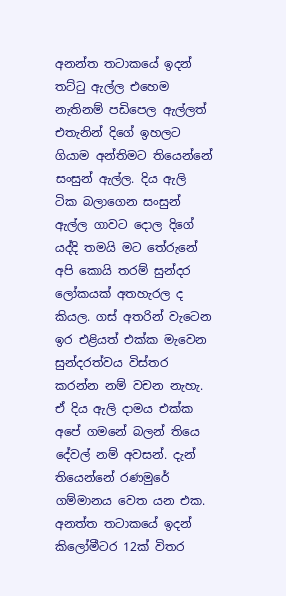අනන්ත තටාකයේ ඉදන් තට්ටු ඇල්ල එහෙම නැතිනම් පඩිපෙල ඇල්ලත් එතැනින් දිගේ ඉහලට ගියාම අන්තිමට තියෙන්නේ සංසුන් ඇල්ල. දිය ඇලි ටික බලාගෙන සංසුන් ඇල්ල ගාවට දොල දිගේ යද්දි තමයි මට තේරුනේ අපි කොයි තරම් සුන්දර ලෝකයක් අතහැරල ද කියල. ගස් අතරින් වැටෙන ඉර එළියත් එක්ක මැවෙන සුන්දරත්වය විස්තර කරන්න නම් වචන නැහැ. ඒ දිය ඇලි දාමය එක්ක අපේ ගමනේ බලන් තියෙ දේවල් නම් අවසන්. දැන් තියෙන්නේ රණමුරේ ගම්මානය වෙත යන එක. අනත්ත තටාකයේ ඉදන් කිලෝමීටර 12ක් විතර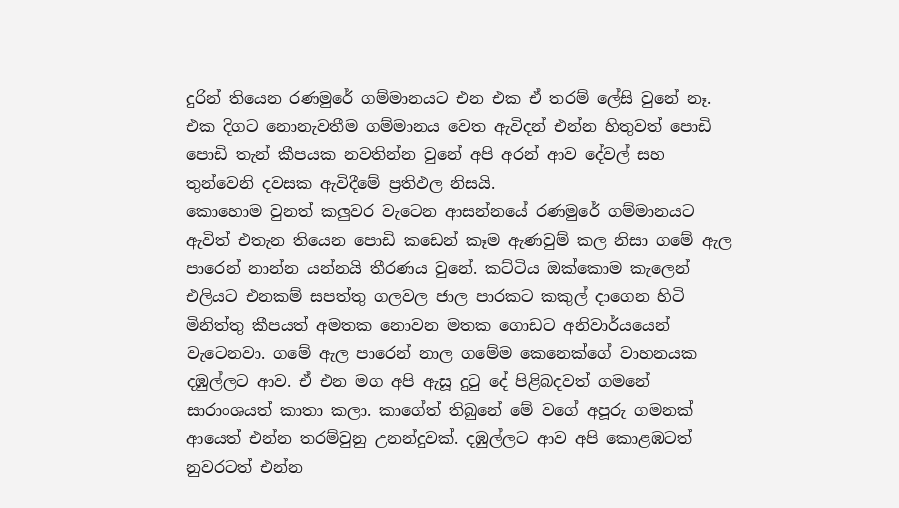දුරින් තියෙන රණමුරේ ගම්මානයට එන එක ඒ තරම් ලේසි වුනේ නෑ. එක දිගට නොනැවතීම ගම්මානය වෙත ඇවිදන් එන්න හිතුවත් පොඩි පොඩි තැන් කීපයක නවතින්න වුනේ අපි අරන් ආව දේවල් සහ තුන්වෙනි දවසක ඇවිදීමේ ප්‍රතිඵල නිසයි.
කොහොම වුනත් කලුවර වැටෙන ආසන්නයේ රණමුරේ ගම්මානයට ඇවිත් එතැන තියෙන පොඩි කඩෙන් කෑම ඇණවුම් කල නිසා ගමේ ඇල පාරෙන් නාන්න යන්නයි තීරණය වුනේ. කට්ටිය ඔක්කොම කැලෙන් එලියට එනකම් සපත්තු ගලවල ජාල පාරකට කකුල් දාගෙන හිටි මිනිත්තු කීපයත් අමතක නොවන මතක ගොඩට අනිවාර්යයෙන් වැටෙනවා. ගමේ ඇල පාරෙන් නාල ගමේම කෙනෙක්ගේ වාහනයක දඹුල්ලට ආව. ඒ එන මග අපි ඇසූ දුටු දේ පිළිබදවත් ගමනේ සාරාංශයත් කාතා කලා. කාගේත් තිබුනේ මේ වගේ අපූරු ගමනක් ආයෙත් එන්න තරම්වුනු උනන්දුවක්. දඹුල්ලට ආව අපි කොළඹටත් නුවරටත් එන්න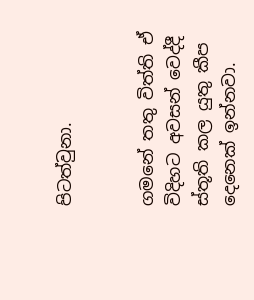පිටත්වුනා.


ගමනේ තතු විත්ති ඒ විදිහට අවසන් වෙද්දී ස්තූති කල යුතු කීප දෙනෙක් ඉන්නවා.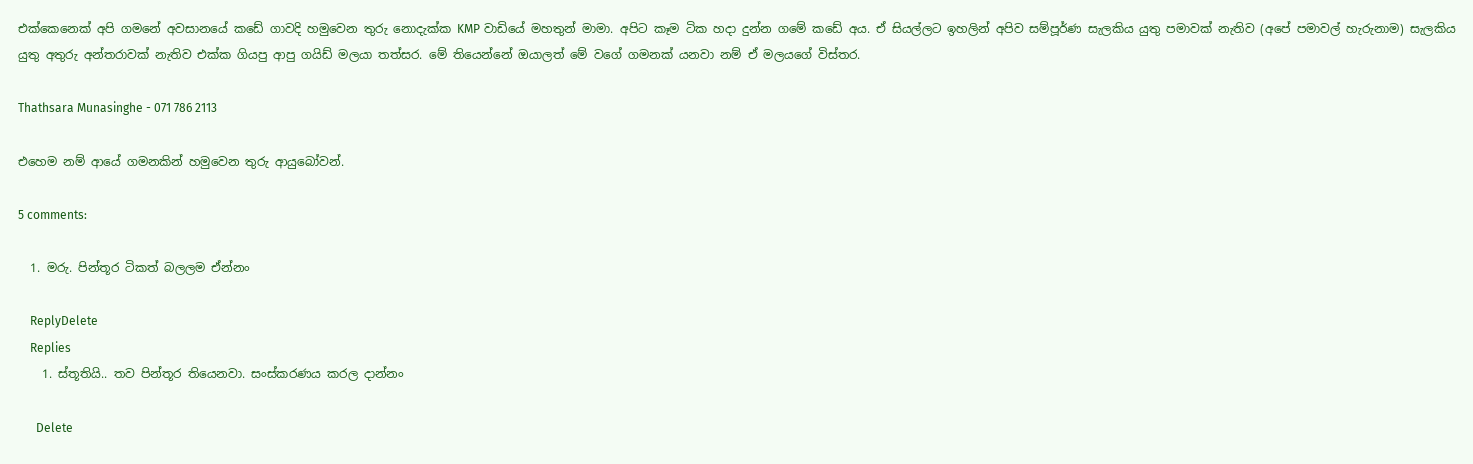එක්කෙනෙක් අපි ගමනේ අවසානයේ කඩේ ගාවදි හමුවෙන තුරු නොදැක්ක KMP වාඩියේ මහතුන් මාමා. අපිට කෑම ටික හදා දුන්න ගමේ කඩේ අය. ඒ සියල්ලට ඉහලින් අපිව සම්පූර්ණ සැලකිය යුතු පමාවක් නැතිව (අපේ පමාවල් හැරුනාම) සැලකිය යුතු අතුරු අන්තරාවක් නැතිව එක්ක ගියපු ආපු ගයිඩ් මලයා තත්සර. මේ තියෙන්නේ ඔයාලත් මේ වගේ ගමනක් යනවා නම් ඒ මලයගේ විස්තර.

Thathsara Munasinghe - 071 786 2113

එහෙම නම් ආයේ ගමනකින් හමුවෙන තුරු ආයුබෝවන්.

5 comments:

  1. මරු. පින්තූර ටිකත් බලලම ඒන්නං

    ReplyDelete
    Replies
    1. ස්තූතියි.. තව පින්තූර තියෙනවා. සංස්කරණය කරල දාන්නං

      Delete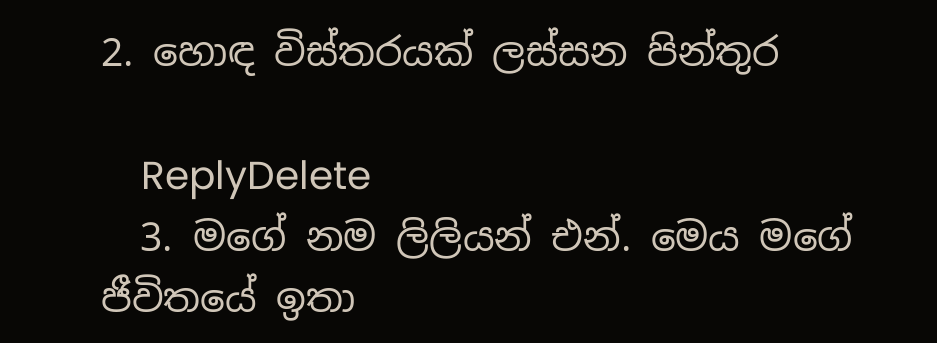2. හොඳ විස්තරයක් ලස්සන පින්තුර

    ReplyDelete
  3. මගේ නම ලිලියන් එන්. මෙය මගේ ජීවිතයේ ඉතා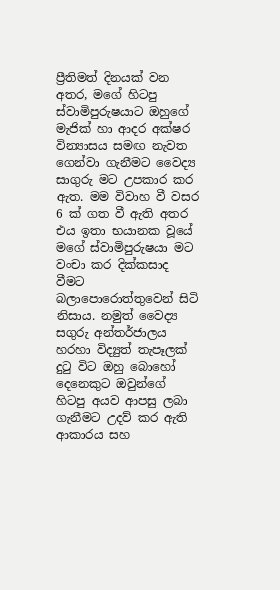ප්‍රීතිමත් දිනයක් වන අතර, මගේ හිටපු ස්වාමිපුරුෂයාට ඔහුගේ මැජික් හා ආදර අක්ෂර වින්‍යාසය සමඟ නැවත ගෙන්වා ගැනීමට වෛද්‍ය සාගුරු මට උපකාර කර ඇත. මම විවාහ වී වසර 6 ක් ගත වී ඇති අතර එය ඉතා භයානක වූයේ මගේ ස්වාමිපුරුෂයා මට වංචා කර දික්කසාද වීමට බලාපොරොත්තුවෙන් සිටි නිසාය. නමුත් වෛද්‍ය සගුරු අන්තර්ජාලය හරහා විද්‍යුත් තැපෑලක් දුටු විට ඔහු බොහෝ දෙනෙකුට ඔවුන්ගේ හිටපු අයව ආපසු ලබා ගැනීමට උදව් කර ඇති ආකාරය සහ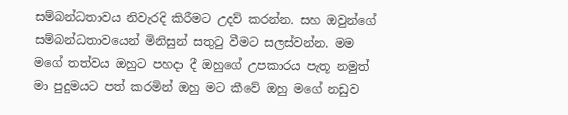සම්බන්ධතාවය නිවැරදි කිරීමට උදව් කරන්න. සහ ඔවුන්ගේ සම්බන්ධතාවයෙන් මිනිසුන් සතුටු වීමට සලස්වන්න. මම මගේ තත්වය ඔහුට පහදා දී ඔහුගේ උපකාරය පැතූ නමුත් මා පුදුමයට පත් කරමින් ඔහු මට කීවේ ඔහු මගේ නඩුව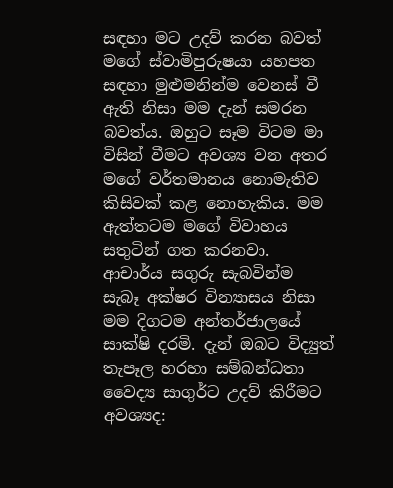සඳහා මට උදව් කරන බවත් මගේ ස්වාමිපුරුෂයා යහපත සඳහා මුළුමනින්ම වෙනස් වී ඇති නිසා මම දැන් සමරන බවත්ය. ඔහුට සෑම විටම මා විසින් වීමට අවශ්‍ය වන අතර මගේ වර්තමානය නොමැතිව කිසිවක් කළ නොහැකිය. මම ඇත්තටම මගේ විවාහය සතුටින් ගත කරනවා. ආචාර්ය සගුරු සැබවින්ම සැබෑ අක්ෂර වින්‍යාසය නිසා මම දිගටම අන්තර්ජාලයේ සාක්ෂි දරමි. දැන් ඔබට විද්‍යුත් තැපෑල හරහා සම්බන්ධතා වෛද්‍ය සාගුර්ට උදව් කිරීමට අවශ්‍යද: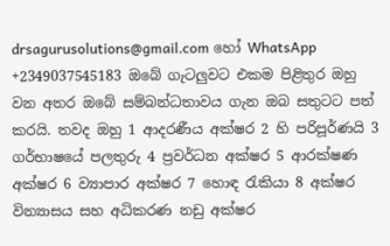drsagurusolutions@gmail.com හෝ WhatsApp +2349037545183 ඔබේ ගැටලුවට එකම පිළිතුර ඔහු වන අතර ඔබේ සම්බන්ධතාවය ගැන ඔබ සතුටට පත් කරයි. තවද ඔහු 1 ආදරණීය අක්ෂර 2 හි පරිපූර්ණයි 3 ගර්භාෂයේ පලතුරු 4 ප්‍රවර්ධන අක්ෂර 5 ආරක්ෂණ අක්ෂර 6 ව්‍යාපාර අක්ෂර 7 හොඳ රැකියා 8 අක්ෂර වින්‍යාසය සහ අධිකරණ නඩු අක්ෂර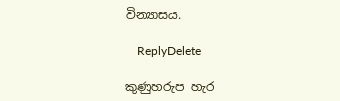වින්‍යාසය.

    ReplyDelete

කුණුහරුප හැර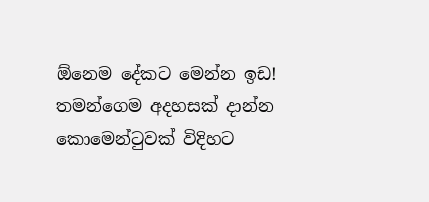ඕනෙම දේකට මෙන්න ඉඩ!
තමන්ගෙම අදහසක් දාන්න කොමෙන්ටුවක් විදිහට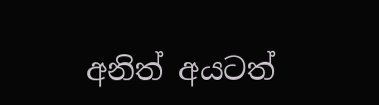අනිත් අයටත්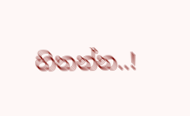හිතන්න..!